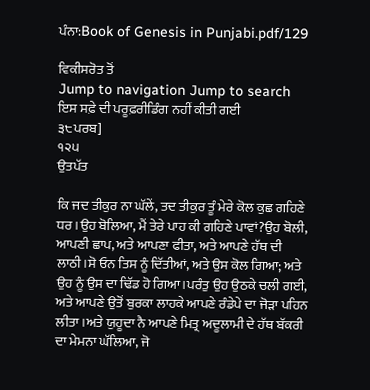ਪੰਨਾ:Book of Genesis in Punjabi.pdf/129

ਵਿਕੀਸਰੋਤ ਤੋਂ
Jump to navigation Jump to search
ਇਸ ਸਫ਼ੇ ਦੀ ਪਰੂਫ਼ਰੀਡਿੰਗ ਨਹੀਂ ਕੀਤੀ ਗਈ
੩੮ਪਰਬ]
੧੨੫
ਉਤਪੱਤ

ਕਿ ਜਦ ਤੀਕੁਰ ਨਾ ਘੱਲੇਂ, ਤਦ ਤੀਕੁਰ ਤੂੰ ਮੇਰੇ ਕੋਲ ਕੁਛ ਗਹਿਣੇ ਧਰ।ਉਹ ਬੋਲਿਆ, ਮੈਂ ਤੇਰੇ ਪਾਹ ਕੀ ਗਹਿਣੇ ਪਾਵਾਂ?ਉਹ ਬੋਲੀ, ਆਪਣੀ ਛਾਪ, ਅਤੇ ਆਪਣਾ ਫੀਤਾ, ਅਤੇ ਆਪਣੇ ਹੱਥ ਦੀ ਲਾਠੀ।ਸੋ ਓਨ ਤਿਸ ਨੂੰ ਦਿੱਤੀਆਂ, ਅਤੇ ਉਸ ਕੋਲ ਗਿਆ; ਅਤੇ ਉਹ ਨੂੰ ਉਸ ਦਾ ਢਿੱਡ ਹੋ ਗਿਆ।ਪਰੰਤੁ ਉਹ ਉਠਕੇ ਚਲੀ ਗਈ, ਅਤੇ ਆਪਣੇ ਉਤੋਂ ਬੁਰਕਾ ਲਾਹਕੇ ਆਪਣੇ ਰੰਡੇਪੇ ਦਾ ਜੋੜਾ ਪਹਿਨ ਲੀਤਾ।ਅਤੇ ਯੁਹੂਦਾ ਨੈ ਆਪਣੇ ਮਿਤ੍ਰ ਅਦੂਲਾਮੀ ਦੇ ਹੱਥ ਬੱਕਰੀ ਦਾ ਮੇਮਨਾ ਘੱਲਿਆ, ਜੋ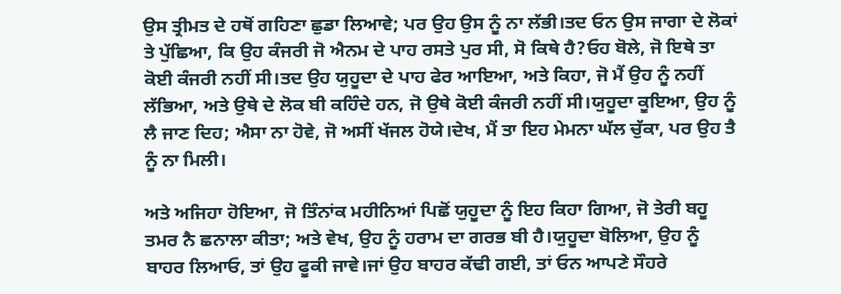ਉਸ ਤ੍ਰੀਮਤ ਦੇ ਹਥੋਂ ਗਹਿਣਾ ਛੁਡਾ ਲਿਆਵੇ; ਪਰ ਉਹ ਉਸ ਨੂੰ ਨਾ ਲੱਭੀ।ਤਦ ਓਨ ਉਸ ਜਾਗਾ ਦੇ ਲੋਕਾਂ ਤੇ ਪੁੱਛਿਆ, ਕਿ ਉਹ ਕੰਜਰੀ ਜੋ ਐਨਮ ਦੇ ਪਾਹ ਰਸਤੇ ਪੁਰ ਸੀ, ਸੋ ਕਿਥੇ ਹੈ?ਓਹ ਬੋਲੇ, ਜੋ ਇਥੇ ਤਾ ਕੋਈ ਕੰਜਰੀ ਨਹੀਂ ਸੀ।ਤਦ ਉਹ ਯੁਹੂਦਾ ਦੇ ਪਾਹ ਫੇਰ ਆਇਆ, ਅਤੇ ਕਿਹਾ, ਜੋ ਮੈਂ ਉਹ ਨੂੰ ਨਹੀਂ ਲੱਭਿਆ, ਅਤੇ ਉਥੇ ਦੇ ਲੋਕ ਬੀ ਕਹਿੰਦੇ ਹਨ, ਜੋ ਉਥੇ ਕੋਈ ਕੰਜਰੀ ਨਹੀਂ ਸੀ।ਯੁਹੂਦਾ ਕੂਇਆ, ਉਹ ਨੂੰ ਲੈ ਜਾਣ ਦਿਹ; ਐਸਾ ਨਾ ਹੋਵੇ, ਜੋ ਅਸੀਂ ਖੱਜਲ ਹੋਯੇ।ਦੇਖ, ਮੈਂ ਤਾ ਇਹ ਮੇਮਨਾ ਘੱਲ ਚੁੱਕਾ, ਪਰ ਉਹ ਤੈ ਨੂੰ ਨਾ ਮਿਲੀ।

ਅਤੇ ਅਜਿਹਾ ਹੋਇਆ, ਜੋ ਤਿੰਨਾਂਕ ਮਹੀਨਿਆਂ ਪਿਛੋਂ ਯੁਹੂਦਾ ਨੂੰ ਇਹ ਕਿਹਾ ਗਿਆ, ਜੋ ਤੇਰੀ ਬਹੂ ਤਮਰ ਨੈ ਛਨਾਲਾ ਕੀਤਾ; ਅਤੇ ਵੇਖ, ਉਹ ਨੂੰ ਹਰਾਮ ਦਾ ਗਰਭ ਬੀ ਹੈ।ਯੁਹੂਦਾ ਬੋਲਿਆ, ਉਹ ਨੂੰ ਬਾਹਰ ਲਿਆਓ, ਤਾਂ ਉਹ ਫੂਕੀ ਜਾਵੇ।ਜਾਂ ਉਹ ਬਾਹਰ ਕੱਢੀ ਗਈ, ਤਾਂ ਓਨ ਆਪਣੇ ਸੌਹਰੇ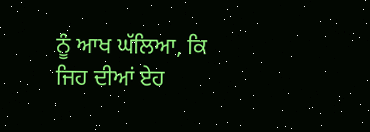ਨੂੰ ਆਖ ਘੱਲਿਆ, ਕਿ ਜਿਹ ਦੀਆਂ ਏਹ